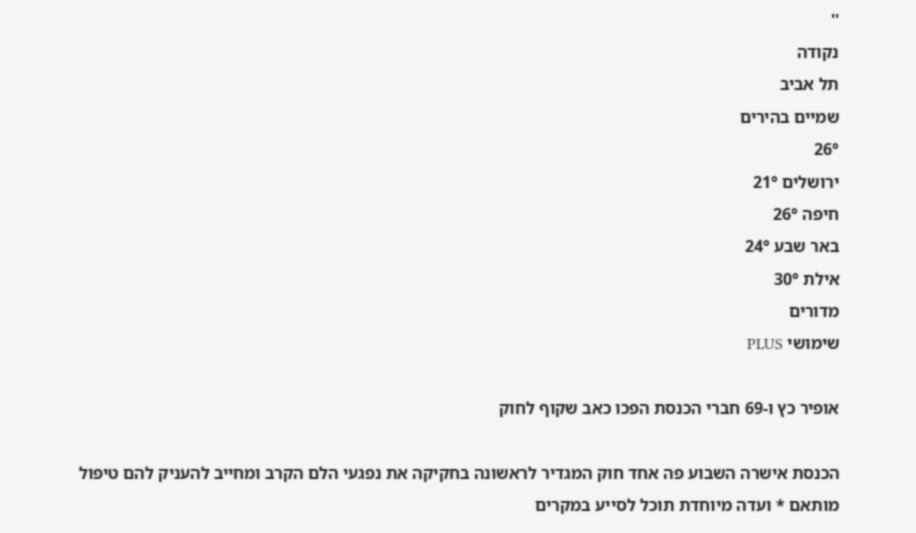''
נקודה
תל אביב
שמיים בהירים
26°
ירושלים 21°
חיפה 26°
באר שבע 24°
אילת 30°
מדורים
שימושי PLUS

אופיר כץ ו-69 חברי הכנסת הפכו כאב שקוף לחוק

הכנסת אישרה השבוע פה אחד חוק המגדיר לראשונה בחקיקה את נפגעי הלם הקרב ומחייב להעניק להם טיפול מותאם * ועדה מיוחדת תוכל לסייע במקרים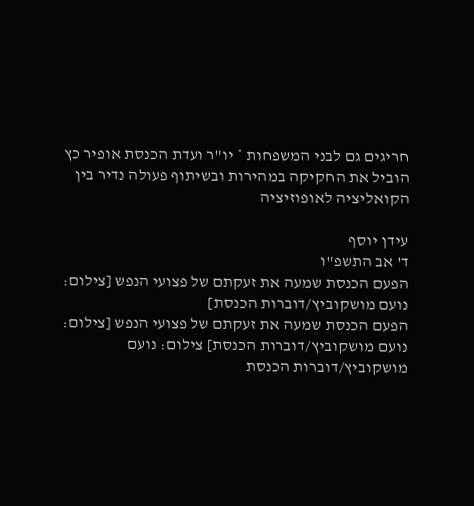חריגים גם לבני המשפחות * יו"ר ועדת הכנסת אופיר כץ הוביל את החקיקה במהירות ובשיתוף פעולה נדיר בין הקואליציה לאופוזיציה

עידן יוסף
ד' אב התשפ"ו
הפעם הכנסת שמעה את זעקתם של פצועי הנפש [צילום: נועם מושקוביץ/דוברות הכנסת]
הפעם הכנסת שמעה את זעקתם של פצועי הנפש [צילום: נועם מושקוביץ/דוברות הכנסת] צילום: נועם מושקוביץ/דוברות הכנסת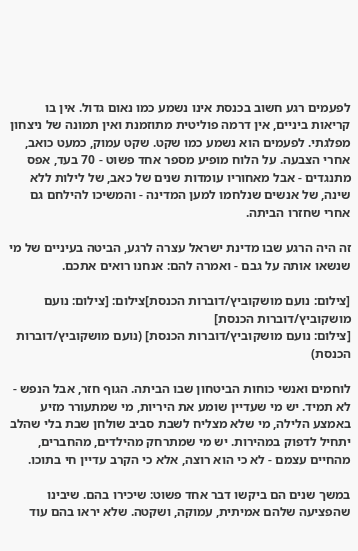לפעמים רגע חשוב בכנסת אינו נשמע כמו נאום גדול. אין בו קריאות ביניים, אין דרמה פוליטית מתוזמנת ואין תמונה של ניצחון מפלגתי. לפעמים הוא נשמע כמו שקט. שקט עמוק, כמעט כואב, אחרי הצבעה. על הלוח מופיע מספר אחד פשוט - 70 בעד, אפס מתנגדים - אבל מאחוריו עומדות שנים של כאב, של לילות ללא שינה, של אנשים שנלחמו למען המדינה - והמשיכו להילחם גם אחרי שחזרו הביתה.

זה היה הרגע שבו מדינת ישראל עצרה לרגע, הביטה בעיניים של מי שנשאו אותה על גבם - ואמרה להם: אנחנו רואים אתכם.

[צילום: נועם מושקוביץ/דוברות הכנסת]צילום: [צילום: נועם מושקוביץ/דוברות הכנסת]
[צילום: נועם מושקוביץ/דוברות הכנסת] (נועם מושקוביץ/דוברות הכנסת)

לוחמים ואנשי כוחות הביטחון שבו הביתה. הגוף חזר, אבל הנפש - לא תמיד. יש מי שעדיין שומע את היריות, מי שמתעורר מזיע באמצע הלילה, מי שלא מצליח לשבת סביב שולחן שבת בלי שהלב יתחיל לדפוק במהירות. יש מי שמתרחק מהילדים, מהחברים, מהחיים עצמם - לא כי הוא רוצה, אלא כי הקרב עדיין חי בתוכו.

במשך שנים הם ביקשו דבר אחד פשוט: שיכירו בהם. שיבינו שהפציעה שלהם אמיתית, עמוקה, ושקטה. שלא יראו בהם עוד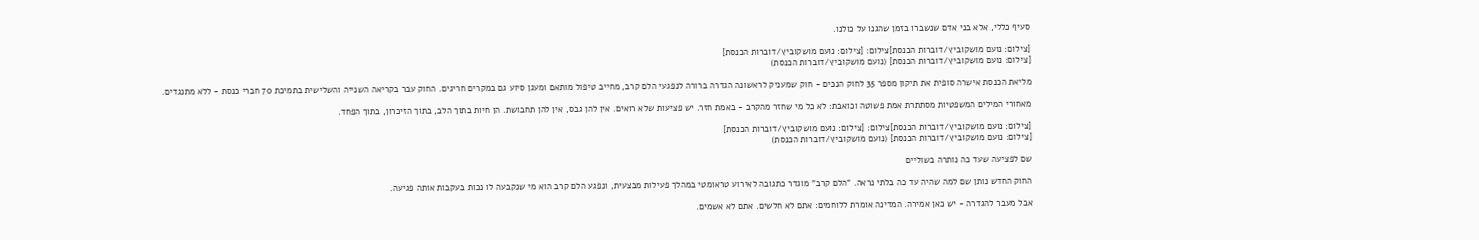סעיף כללי, אלא בני אדם שנשברו בזמן שהגנו על כולנו.

[צילום: נועם מושקוביץ/דוברות הכנסת]צילום: [צילום: נועם מושקוביץ/דוברות הכנסת]
[צילום: נועם מושקוביץ/דוברות הכנסת] (נועם מושקוביץ/דוברות הכנסת)

מליאת הכנסת אישרה סופית את תיקון מספר 35 לחוק הנכים - חוק שמעניק לראשונה הגדרה ברורה לנפגעי הלם קרב, מחייב טיפול מותאם ומעגן סיוע גם במקרים חריגים. החוק עבר בקריאה השנייה והשלישית בתמיכת 70 חברי כנסת - ללא מתנגדים.

מאחורי המילים המשפטיות מסתתרת אמת פשוטה וכואבת: לא כל מי שחזר מהקרב - באמת חזר. יש פציעות שלא רואים. אין להן גבס, אין להן תחבושת. הן חיות בתוך הלב, בתוך הזיכרון, בתוך הפחד.

[צילום: נועם מושקוביץ/דוברות הכנסת]צילום: [צילום: נועם מושקוביץ/דוברות הכנסת]
[צילום: נועם מושקוביץ/דוברות הכנסת] (נועם מושקוביץ/דוברות הכנסת)

שם לפציעה שעד כה נותרה בשוליים

החוק החדש נותן שם למה שהיה עד כה בלתי נראה. "הלם קרב" מוגדר כתגובה לאירוע טראומטי במהלך פעילות מבצעית, ונפגע הלם קרב הוא מי שנקבעה לו נכות בעקבות אותה פגיעה.

אבל מעבר להגדרה - יש כאן אמירה. המדינה אומרת ללוחמים: אתם לא חלשים. אתם לא אשמים.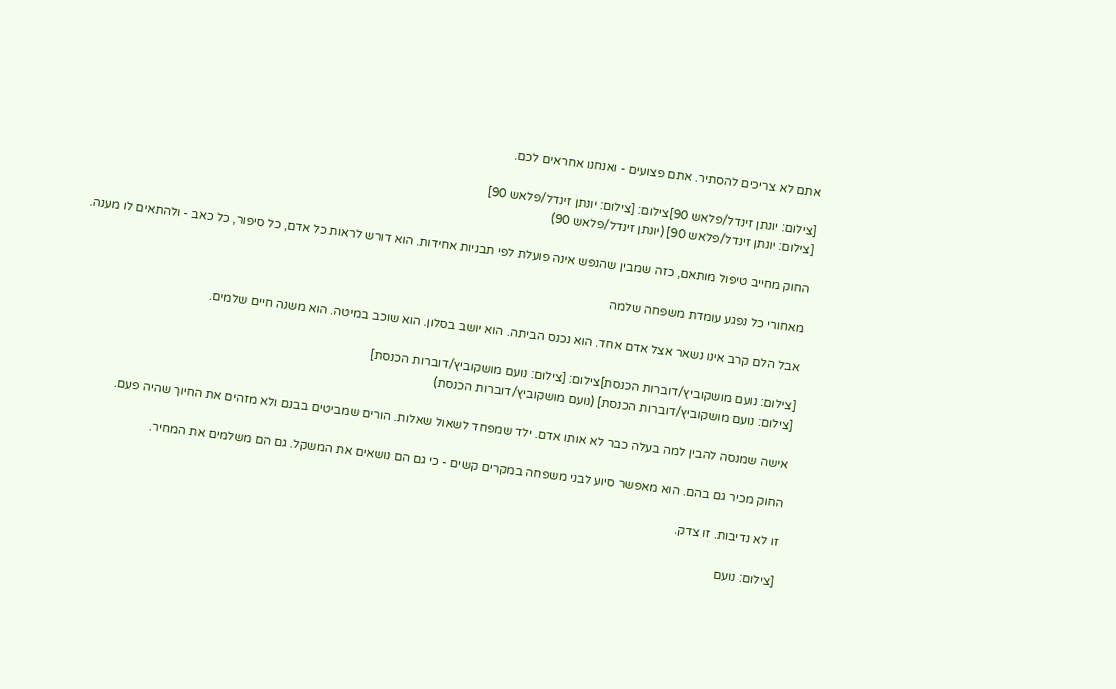אתם לא צריכים להסתיר. אתם פצועים - ואנחנו אחראים לכם.

[צילום: יונתן זינדל/פלאש 90]צילום: [צילום: יונתן זינדל/פלאש 90]
[צילום: יונתן זינדל/פלאש 90] (יונתן זינדל/פלאש 90)

החוק מחייב טיפול מותאם, כזה שמבין שהנפש אינה פועלת לפי תבניות אחידות. הוא דורש לראות כל אדם, כל סיפור, כל כאב - ולהתאים לו מענה.

מאחורי כל נפגע עומדת משפחה שלמה

אבל הלם קרב אינו נשאר אצל אדם אחד. הוא נכנס הביתה. הוא יושב בסלון. הוא שוכב במיטה. הוא משנה חיים שלמים.

[צילום: נועם מושקוביץ/דוברות הכנסת]צילום: [צילום: נועם מושקוביץ/דוברות הכנסת]
[צילום: נועם מושקוביץ/דוברות הכנסת] (נועם מושקוביץ/דוברות הכנסת)

אישה שמנסה להבין למה בעלה כבר לא אותו אדם. ילד שמפחד לשאול שאלות. הורים שמביטים בבנם ולא מזהים את החיוך שהיה פעם.

החוק מכיר גם בהם. הוא מאפשר סיוע לבני משפחה במקרים קשים - כי גם הם נושאים את המשקל. גם הם משלמים את המחיר.

זו לא נדיבות. זו צדק.

[צילום: נועם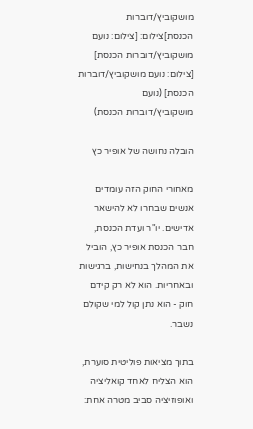מושקוביץ/דוברות הכנסת]צילום: [צילום: נועם מושקוביץ/דוברות הכנסת]
[צילום: נועם מושקוביץ/דוברות הכנסת] (נועם מושקוביץ/דוברות הכנסת)

הובלה נחושה של אופיר כץ

מאחורי החוק הזה עומדים אנשים שבחרו לא להישאר אדישים. יו"ר ועדת הכנסת, חבר הכנסת אופיר כץ, הוביל את המהלך בנחישות, ברגישות ובאחריות. הוא לא רק קידם חוק - הוא נתן קול למי שקולם נשבר.

בתוך מציאות פוליטית סוערת, הוא הצליח לאחד קואליציה ואופוזיציה סביב מטרה אחת: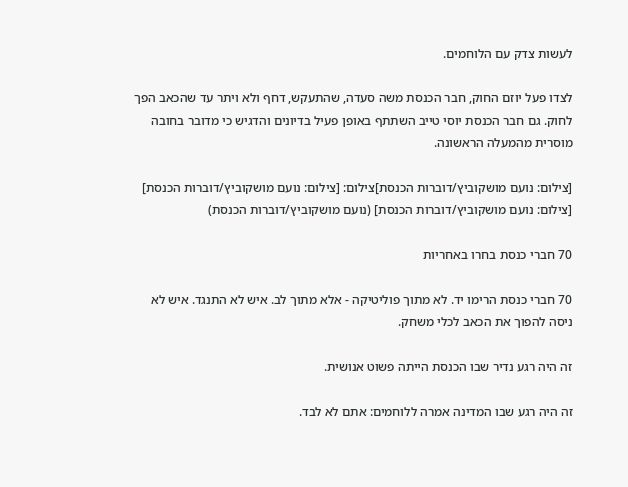לעשות צדק עם הלוחמים.

לצדו פעל יוזם החוק, חבר הכנסת משה סעדה, שהתעקש, דחף ולא ויתר עד שהכאב הפך לחוק. גם חבר הכנסת יוסי טייב השתתף באופן פעיל בדיונים והדגיש כי מדובר בחובה מוסרית מהמעלה הראשונה.

[צילום: נועם מושקוביץ/דוברות הכנסת]צילום: [צילום: נועם מושקוביץ/דוברות הכנסת]
[צילום: נועם מושקוביץ/דוברות הכנסת] (נועם מושקוביץ/דוברות הכנסת)

70 חברי כנסת בחרו באחריות

70 חברי כנסת הרימו יד. לא מתוך פוליטיקה - אלא מתוך לב. איש לא התנגד. איש לא ניסה להפוך את הכאב לכלי משחק.

זה היה רגע נדיר שבו הכנסת הייתה פשוט אנושית.

זה היה רגע שבו המדינה אמרה ללוחמים: אתם לא לבד.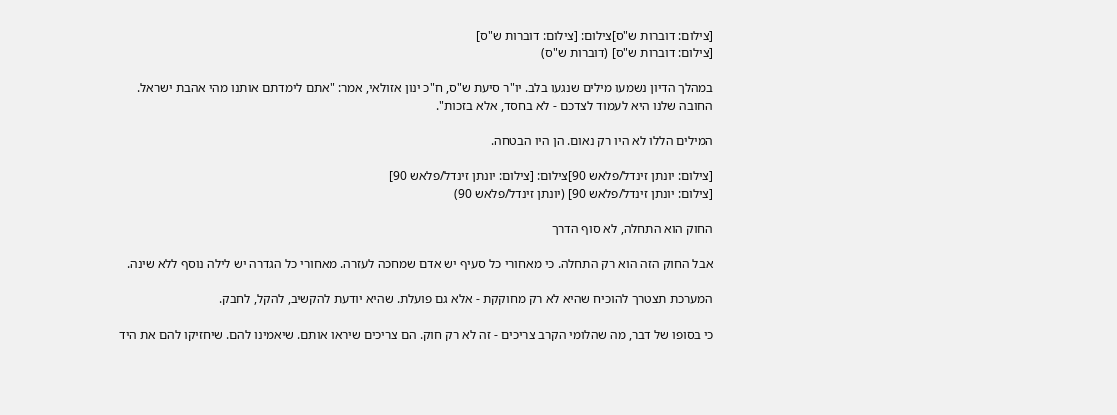[צילום: דוברות ש"ס]צילום: [צילום: דוברות ש"ס]
[צילום: דוברות ש"ס] (דוברות ש"ס)

במהלך הדיון נשמעו מילים שנגעו בלב. יו"ר סיעת ש"ס, ח"כ ינון אזולאי, אמר: "אתם לימדתם אותנו מהי אהבת ישראל. החובה שלנו היא לעמוד לצדכם - לא בחסד, אלא בזכות".

המילים הללו לא היו רק נאום. הן היו הבטחה.

[צילום: יונתן זינדל/פלאש 90]צילום: [צילום: יונתן זינדל/פלאש 90]
[צילום: יונתן זינדל/פלאש 90] (יונתן זינדל/פלאש 90)

החוק הוא התחלה, לא סוף הדרך

אבל החוק הזה הוא רק התחלה. כי מאחורי כל סעיף יש אדם שמחכה לעזרה. מאחורי כל הגדרה יש לילה נוסף ללא שינה.

המערכת תצטרך להוכיח שהיא לא רק מחוקקת - אלא גם פועלת. שהיא יודעת להקשיב, להקל, לחבק.

כי בסופו של דבר, מה שהלומי הקרב צריכים - זה לא רק חוק. הם צריכים שיראו אותם. שיאמינו להם. שיחזיקו להם את היד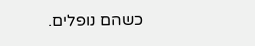כשהם נופלים.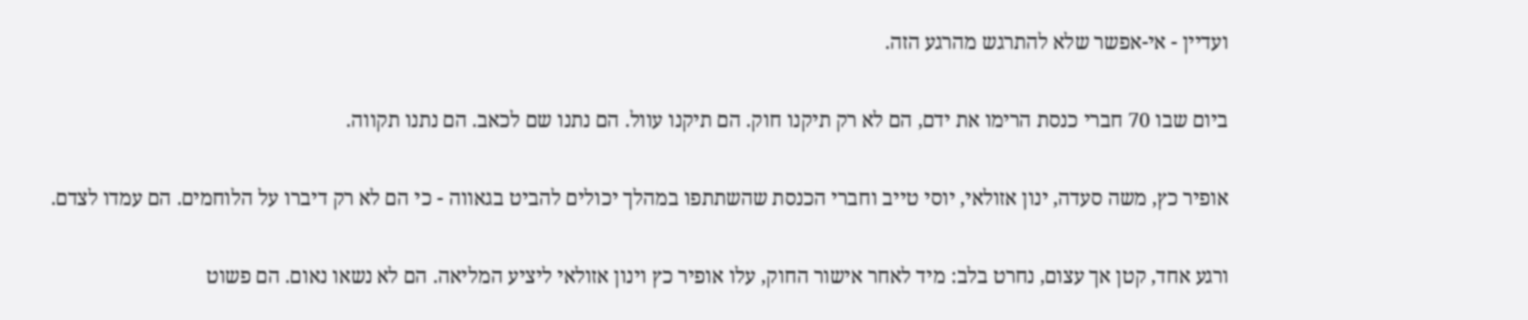ועדיין - אי-אפשר שלא להתרגש מהרגע הזה.

ביום שבו 70 חברי כנסת הרימו את ידם, הם לא רק תיקנו חוק. הם תיקנו עוול. הם נתנו שם לכאב. הם נתנו תקווה.

אופיר כץ, משה סעדה, ינון אזולאי, יוסי טייב וחברי הכנסת שהשתתפו במהלך יכולים להביט בגאווה - כי הם לא רק דיברו על הלוחמים. הם עמדו לצדם.

ורגע אחד, קטן אך עצום, נחרט בלב: מיד לאחר אישור החוק, עלו אופיר כץ וינון אזולאי ליציע המליאה. הם לא נשאו נאום. הם פשוט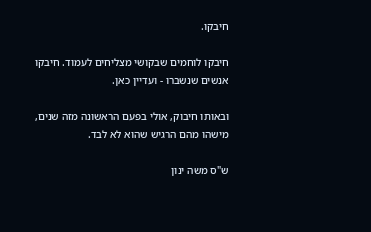חיבקו.

חיבקו לוחמים שבקושי מצליחים לעמוד. חיבקו אנשים שנשברו - ועדיין כאן.

ובאותו חיבוק, אולי בפעם הראשונה מזה שנים, מישהו מהם הרגיש שהוא לא לבד.

ש"ס משה ינון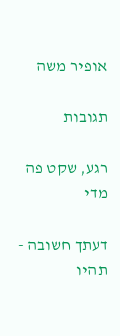אופיר משה

תגובות

רגע, שקט פה מדי

דעתך חשובה - תהיו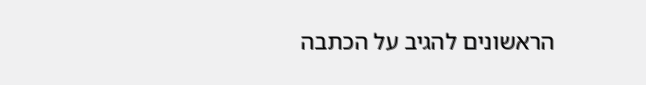הראשונים להגיב על הכתבה